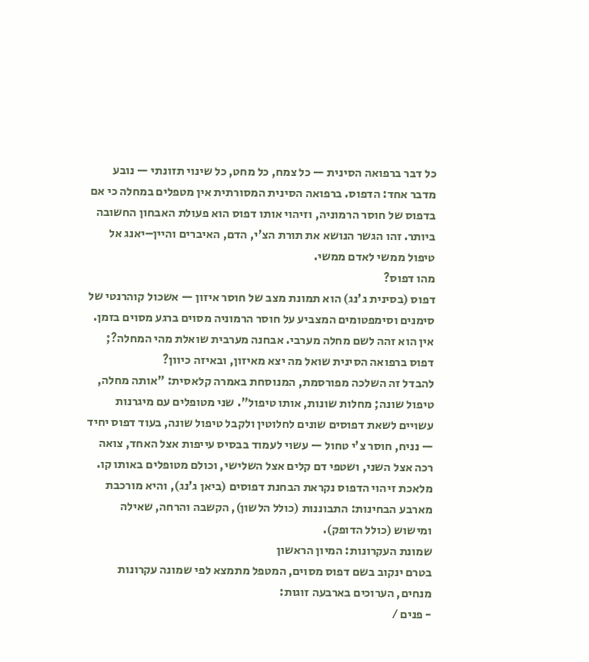כל דבר ברפואה הסינית — כל צמח, כל מחט, כל שינוי תזונתי — נובע מדבר אחד: הדפוס. ברפואה הסינית המסורתית אין מטפלים במחלה כי אם בדפוס של חוסר הרמוניה, וזיהוי אותו דפוס הוא פעולת האבחון החשובה ביותר. זהו הגשר הנושא את תורת הצ'י, הדם, האיברים והיין–יאנג אל טיפול ממשי לאדם ממשי.
מהו דפוס?
דפוס (בסינית ג'נג) הוא תמונת מצב של חוסר איזון — אשכול קוהרנטי של סימנים וסימפטומים המצביע על חוסר הרמוניה מסוים ברגע מסוים בזמן. אין הוא זהה לשם מחלה מערבי. אבחנה מערבית שואלת מהי המחלה?; דפוס ברפואה הסינית שואל מה יצא מאיזון, ובאיזה כיוון?
להבדל זה השלכה מפורסמת, המנוסחת באמרה קלאסית: "אותה מחלה, טיפול שונה; מחלות שונות, אותו טיפול". שני מטופלים עם מיגרנות עשויים לשאת דפוסים שונים לחלוטין ולקבל טיפול שונה, בעוד דפוס יחיד — נניח, חוסר צ'י טחול — עשוי לעמוד בבסיס עייפות אצל האחד, צואה רכה אצל השני, ושטפי דם קלים אצל השלישי, וכולם מטופלים באותו קו. מלאכת זיהוי הדפוס נקראת הבחנת דפוסים (ביאן ג'נג), והיא מורכבת מארבע הבחינות: התבוננות (כולל הלשון), הקשבה והרחה, שאילה ומישוש (כולל הדופק).
שמונת העקרונות: המיון הראשון
בטרם ינקוב בשם דפוס מסוים, המטפל מתמצא לפי שמונה עקרונות מנחים, הערוכים בארבעה זוגות:
- פנים /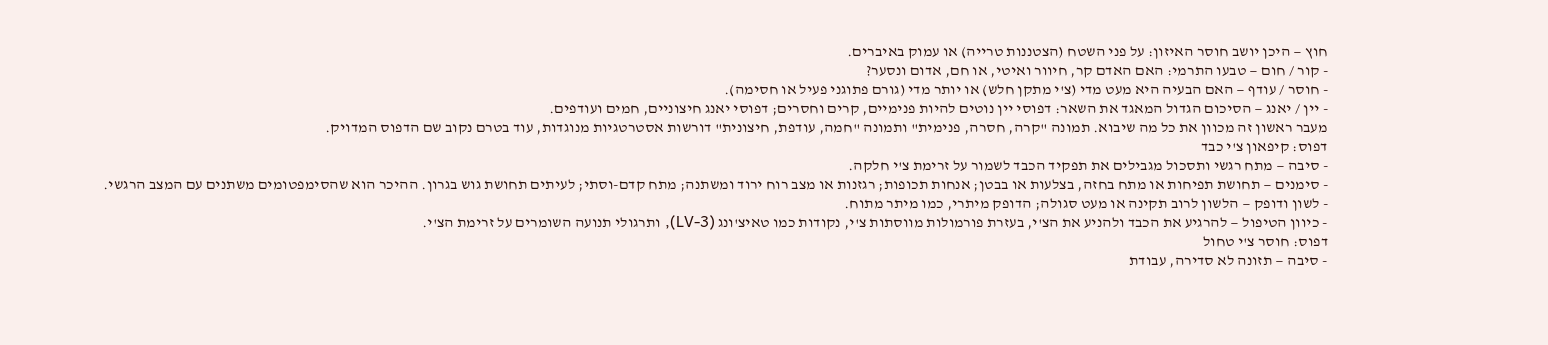חוץ — היכן יושב חוסר האיזון: על פני השטח (הצטננות טרייה) או עמוק באיברים.
- קור / חום — טבעו התרמי: האם האדם קר, חיוור ואיטי, או חם, אדום ונסער?
- חוסר / עודף — האם הבעיה היא מעט מדי (צ'י מתקן חלש) או יותר מדי (גורם פתוגני פעיל או חסימה).
- יין / יאנג — הסיכום הגדול המאגד את השאר: דפוסי יין נוטים להיות פנימיים, קרים וחסרים; דפוסי יאנג חיצוניים, חמים ועודפים.
מעבר ראשון זה מכוון את כל מה שיבוא. תמונה "קרה, חסרה, פנימית" ותמונה "חמה, עודפת, חיצונית" דורשות אסטרטגיות מנוגדות, עוד בטרם נקוב שם הדפוס המדויק.
דפוס: קיפאון צ'י כבד
- סיבה — מתח רגשי ותסכול מגבילים את תפקיד הכבד לשמור על זרימת צ'י חלקה.
- סימנים — תחושת תפיחות או מתח בחזה, בצלעות או בבטן; אנחות תכופות; רגזנות או מצב רוח ירוד ומשתנה; מתח קדם-וסתי; לעיתים תחושת גוש בגרון. ההיכר הוא שהסימפטומים משתנים עם המצב הרגשי.
- לשון ודופק — הלשון לרוב תקינה או מעט סגולה; הדופק מיתרי, כמו מיתר מתוח.
- כיוון הטיפול — להרגיע את הכבד ולהניע את הצ'י, בעזרת פורמולות מווסתות צ'י, נקודות כמו טאיצ'ונג (LV-3), ותרגולי תנועה השומרים על זרימת הצ'י.
דפוס: חוסר צ'י טחול
- סיבה — תזונה לא סדירה, עבודת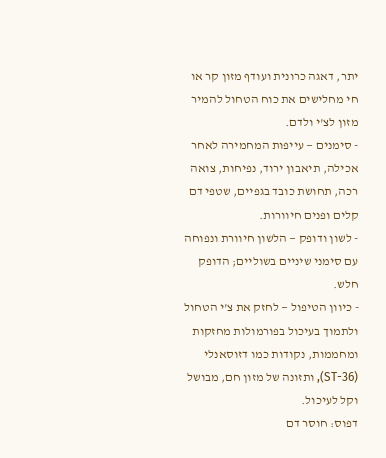יתר, דאגה כרונית ועודף מזון קר או חי מחלישים את כוח הטחול להמיר מזון לצ'י ולדם.
- סימנים — עייפות המחמירה לאחר אכילה, תיאבון ירוד, נפיחות, צואה רכה, תחושת כובד בגפיים, שטפי דם קלים ופנים חיוורות.
- לשון ודופק — הלשון חיוורת ונפוחה עם סימני שיניים בשוליים; הדופק חלש.
- כיוון הטיפול — לחזק את צ'י הטחול ולתמוך בעיכול בפורמולות מחזקות ומחממות, נקודות כמו דזוסאנלי (ST-36), ותזונה של מזון חם, מבושל וקל לעיכול.
דפוס: חוסר דם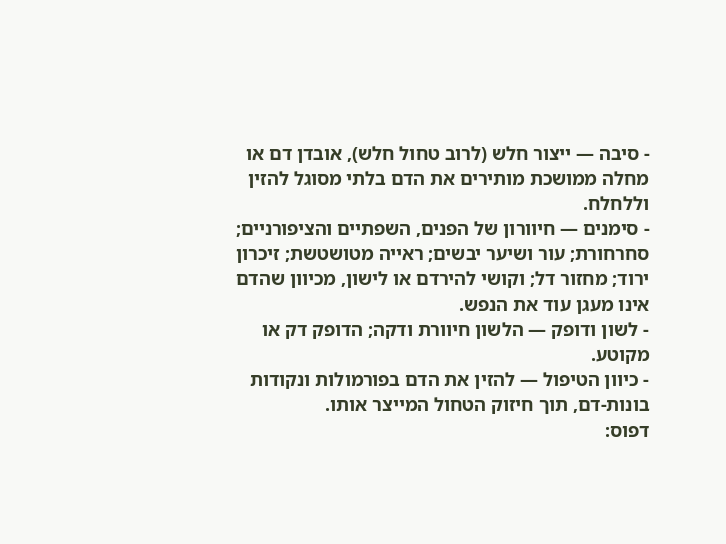- סיבה — ייצור חלש (לרוב טחול חלש), אובדן דם או מחלה ממושכת מותירים את הדם בלתי מסוגל להזין וללחלח.
- סימנים — חיוורון של הפנים, השפתיים והציפורניים; סחרחורת; עור ושיער יבשים; ראייה מטושטשת; זיכרון ירוד; מחזור דל; וקושי להירדם או לישון, מכיוון שהדם אינו מעגן עוד את הנפש.
- לשון ודופק — הלשון חיוורת ודקה; הדופק דק או מקוטע.
- כיוון הטיפול — להזין את הדם בפורמולות ונקודות בונות-דם, תוך חיזוק הטחול המייצר אותו.
דפוס: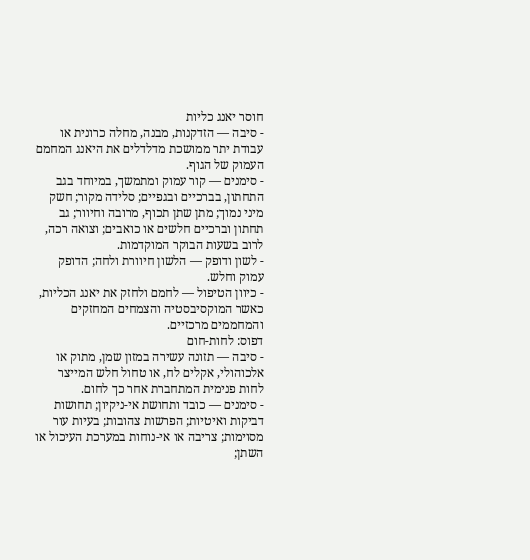חוסר יאנג כליות
- סיבה — הזדקנות, מבנה, מחלה כרונית או עבודת יתר ממושכת מדלדלים את היאנג המחמם העמוק של הגוף.
- סימנים — קור עמוק ומתמשך, במיוחד בגב התחתון, בברכיים ובגפיים; סלידה מקור; חשק מיני נמוך; מתן שתן תכוף, מרובה וחיוור; גב תחתון וברכיים חלשים או כואבים; וצואה רכה, לרוב בשעות הבוקר המוקדמות.
- לשון ודופק — הלשון חיוורת ולחה; הדופק עמוק וחלש.
- כיוון הטיפול — לחמם ולחזק את יאנג הכליות, כאשר המוקסיבסטיה והצמחים המחזקים והמחממים מרכזיים.
דפוס: לחות-חום
- סיבה — תזונה עשירה במזון שמן, מתוק או אלכוהולי, אקלים לח, או טחול חלש המייצר לחות פנימית המתחברת אחר כך לחום.
- סימנים — כובד ותחושת אי-ניקיון; תחושות דביקות ואיטיות; הפרשות צהובות; בעיות עור מסוימות; צריבה או אי-נוחות במערכת העיכול או השתן;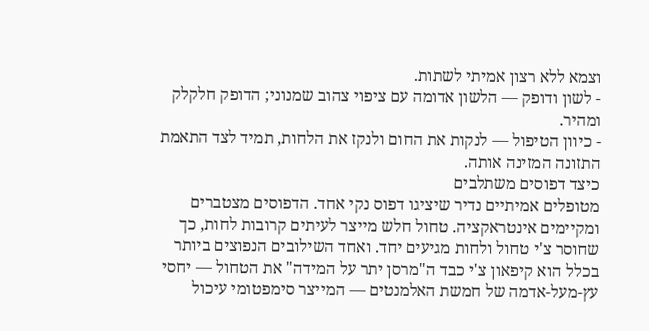וצמא ללא רצון אמיתי לשתות.
- לשון ודופק — הלשון אדומה עם ציפוי צהוב שמנוני; הדופק חלקלק ומהיר.
- כיוון הטיפול — לנקות את החום ולנקז את הלחות, תמיד לצד התאמת התזונה המזינה אותה.
כיצד דפוסים משתלבים
מטופלים אמיתיים נדיר שיציגו דפוס נקי אחד. הדפוסים מצטברים ומקיימים אינטראקציה. טחול חלש מייצר לעיתים קרובות לחות, כך שחוסר צ'י טחול ולחות מגיעים יחד. ואחד השילובים הנפוצים ביותר בכלל הוא קיפאון צ'י כבד ה"מרסן יתר על המידה" את הטחול — יחסי עץ-מעל-אדמה של חמשת האלמנטים — המייצר סימפטומי עיכול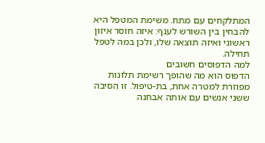המתלקחים עם מתח. משימת המטפל היא להבחין בין השורש לענף: איזה חוסר איזון ראשוני ואיזה תוצאה שלו, ולכן במה לטפל תחילה.
למה הדפוסים חשובים
הדפוס הוא מה שהופך רשימת תלונות מפוזרת למטרה אחת, בת-טיפול. זו הסיבה ששני אנשים עם אותה אבחנה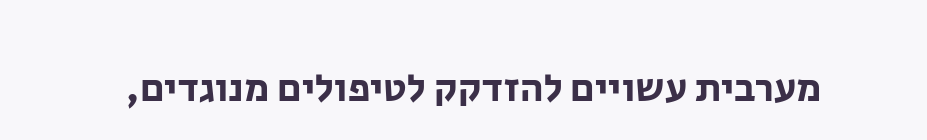מערבית עשויים להזדקק לטיפולים מנוגדים,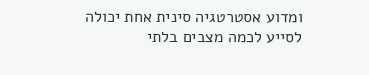ומדוע אסטרטגיה סינית אחת יכולה לסייע לכמה מצבים בלתי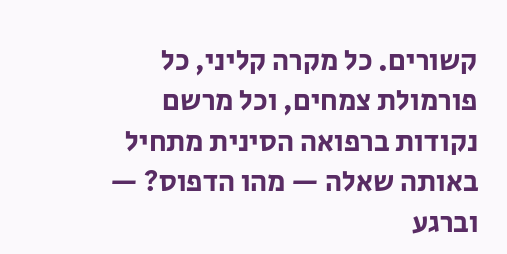קשורים. כל מקרה קליני, כל פורמולת צמחים, וכל מרשם נקודות ברפואה הסינית מתחיל באותה שאלה — מהו הדפוס? — וברגע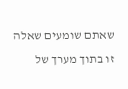שאתם שומעים שאלה זו בתוך מערך של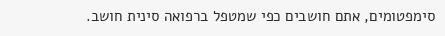סימפטומים, אתם חושבים כפי שמטפל ברפואה סינית חושב.